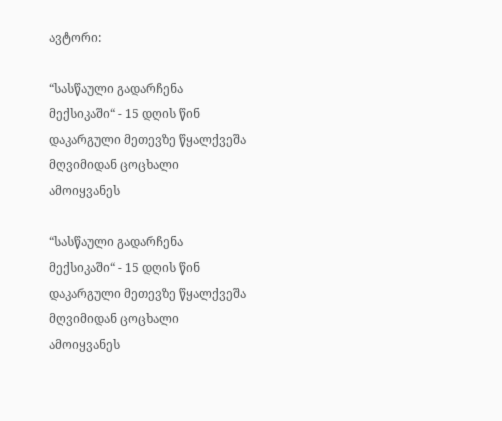ავტორი:

“სასწაული გადარჩენა მექსიკაში“ - 15 დღის წინ დაკარგული მეთევზე წყალქვეშა მღვიმიდან ცოცხალი ამოიყვანეს

“სასწაული გადარჩენა მექსიკაში“ - 15 დღის წინ დაკარგული მეთევზე წყალქვეშა მღვიმიდან ცოცხალი ამოიყვანეს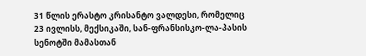31 წლის ერასტო კრისანტო ვალდესი, რომელიც 23 ივლისს, მექსიკაში, სან-ფრანსისკო-ლა-პასის სენოტში მამასთან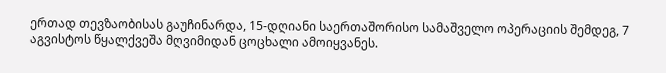ერთად თევზაობისას გაუჩინარდა, 15-დღიანი საერთაშორისო სამაშველო ოპერაციის შემდეგ, 7 აგვისტოს წყალქვეშა მღვიმიდან ცოცხალი ამოიყვანეს.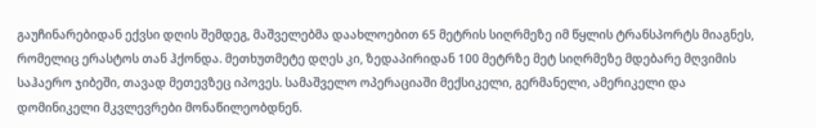გაუჩინარებიდან ექვსი დღის შემდეგ, მაშველებმა დაახლოებით 65 მეტრის სიღრმეზე იმ წყლის ტრანსპორტს მიაგნეს, რომელიც ერასტოს თან ჰქონდა. მეთხუთმეტე დღეს კი, ზედაპირიდან 100 მეტრზე მეტ სიღრმეზე მდებარე მღვიმის საჰაერო ჯიბეში, თავად მეთევზეც იპოვეს. სამაშველო ოპერაციაში მექსიკელი, გერმანელი, ამერიკელი და დომინიკელი მკვლევრები მონაწილეობდნენ.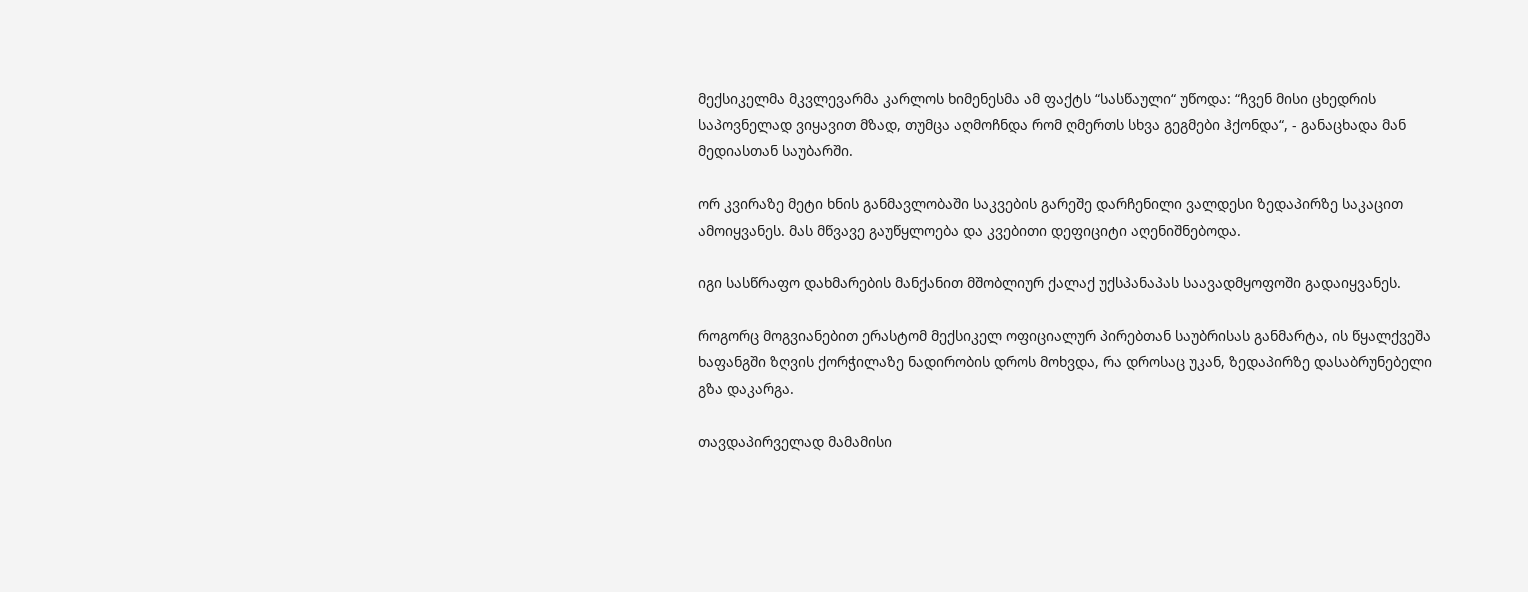მექსიკელმა მკვლევარმა კარლოს ხიმენესმა ამ ფაქტს “სასწაული“ უწოდა: “ჩვენ მისი ცხედრის საპოვნელად ვიყავით მზად, თუმცა აღმოჩნდა რომ ღმერთს სხვა გეგმები ჰქონდა“, - განაცხადა მან მედიასთან საუბარში.

ორ კვირაზე მეტი ხნის განმავლობაში საკვების გარეშე დარჩენილი ვალდესი ზედაპირზე საკაცით ამოიყვანეს. მას მწვავე გაუწყლოება და კვებითი დეფიციტი აღენიშნებოდა.

იგი სასწრაფო დახმარების მანქანით მშობლიურ ქალაქ უქსპანაპას საავადმყოფოში გადაიყვანეს.

როგორც მოგვიანებით ერასტომ მექსიკელ ოფიციალურ პირებთან საუბრისას განმარტა, ის წყალქვეშა ხაფანგში ზღვის ქორჭილაზე ნადირობის დროს მოხვდა, რა დროსაც უკან, ზედაპირზე დასაბრუნებელი გზა დაკარგა.

თავდაპირველად მამამისი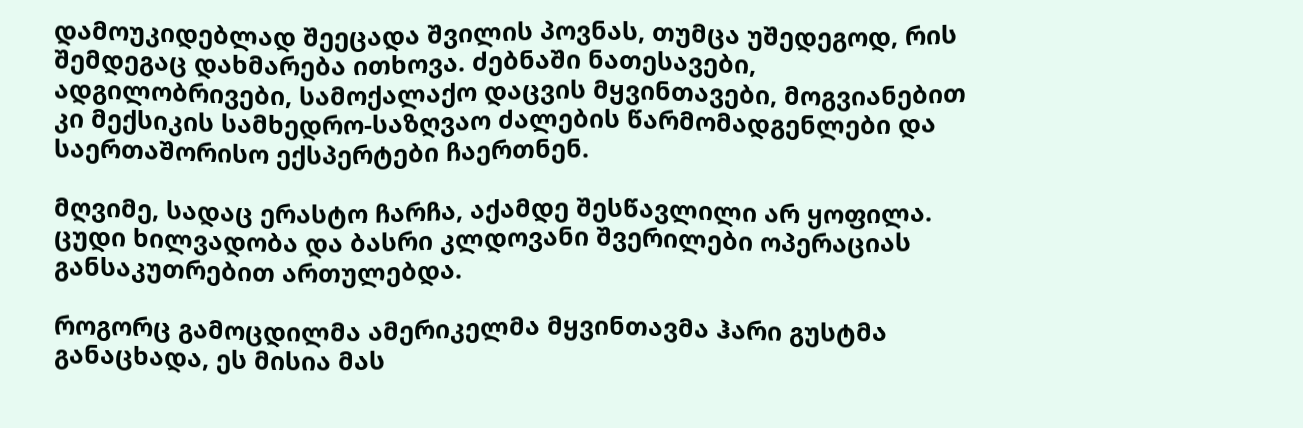დამოუკიდებლად შეეცადა შვილის პოვნას, თუმცა უშედეგოდ, რის შემდეგაც დახმარება ითხოვა. ძებნაში ნათესავები, ადგილობრივები, სამოქალაქო დაცვის მყვინთავები, მოგვიანებით კი მექსიკის სამხედრო-საზღვაო ძალების წარმომადგენლები და საერთაშორისო ექსპერტები ჩაერთნენ.

მღვიმე, სადაც ერასტო ჩარჩა, აქამდე შესწავლილი არ ყოფილა. ცუდი ხილვადობა და ბასრი კლდოვანი შვერილები ოპერაციას განსაკუთრებით ართულებდა.

როგორც გამოცდილმა ამერიკელმა მყვინთავმა ჰარი გუსტმა განაცხადა, ეს მისია მას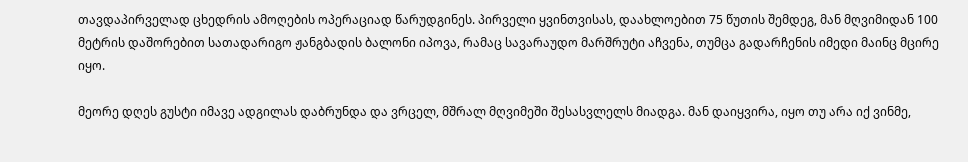თავდაპირველად ცხედრის ამოღების ოპერაციად წარუდგინეს. პირველი ყვინთვისას, დაახლოებით 75 წუთის შემდეგ, მან მღვიმიდან 100 მეტრის დაშორებით სათადარიგო ჟანგბადის ბალონი იპოვა, რამაც სავარაუდო მარშრუტი აჩვენა, თუმცა გადარჩენის იმედი მაინც მცირე იყო.

მეორე დღეს გუსტი იმავე ადგილას დაბრუნდა და ვრცელ, მშრალ მღვიმეში შესასვლელს მიადგა. მან დაიყვირა, იყო თუ არა იქ ვინმე,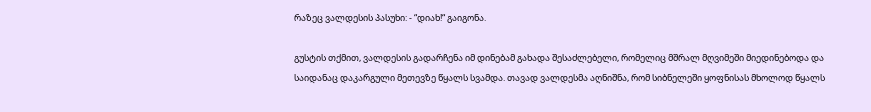რაზეც ვალდესის პასუხი: - “დიახ!“ გაიგონა.

გუსტის თქმით, ვალდესის გადარჩენა იმ დინებამ გახადა შესაძლებელი, რომელიც მშრალ მღვიმეში მიედინებოდა და საიდანაც დაკარგული მეთევზე წყალს სვამდა. თავად ვალდესმა აღნიშნა, რომ სიბნელეში ყოფნისას მხოლოდ წყალს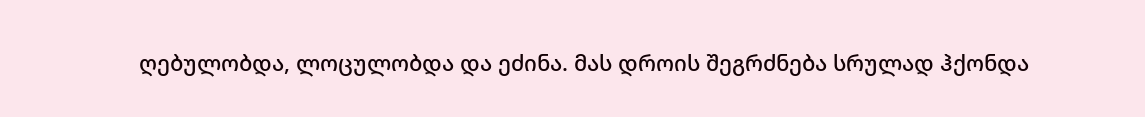ღებულობდა, ლოცულობდა და ეძინა. მას დროის შეგრძნება სრულად ჰქონდა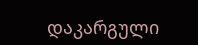დაკარგული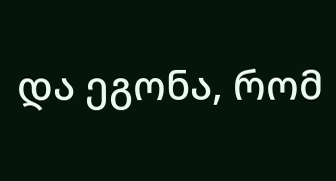და ეგონა, რომ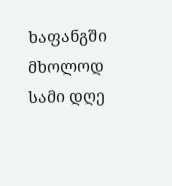ხაფანგში მხოლოდ სამი დღე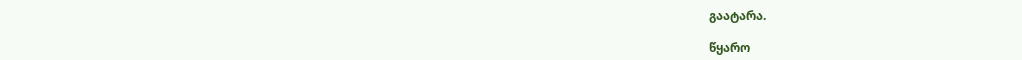გაატარა.

წყარო